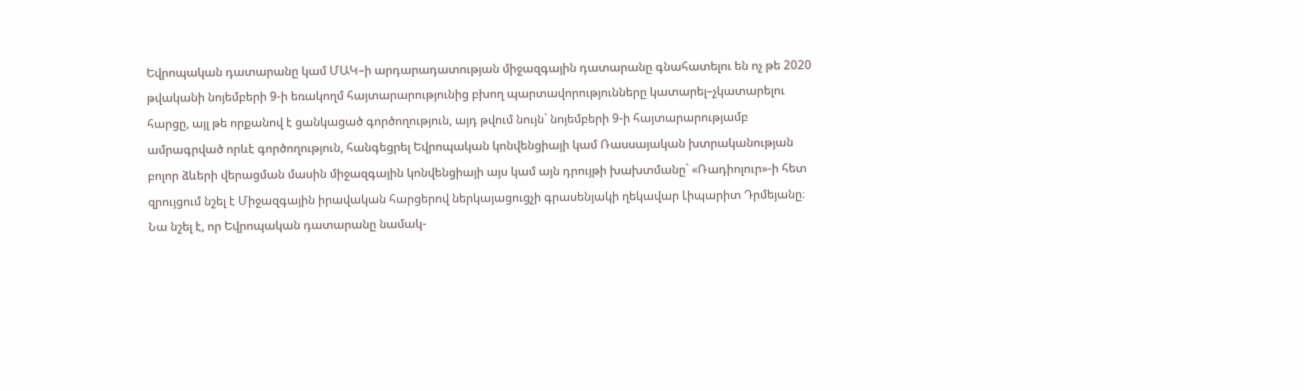Եվրոպական դատարանը կամ ՄԱԿ–ի արդարադատության միջազգային դատարանը գնահատելու են ոչ թե 2020 թվականի նոյեմբերի 9-ի եռակողմ հայտարարությունից բխող պարտավորությունները կատարել–չկատարելու հարցը, այլ թե որքանով է ցանկացած գործողություն, այդ թվում նույն` նոյեմբերի 9-ի հայտարարությամբ ամրագրված որևէ գործողություն, հանգեցրել Եվրոպական կոնվենցիայի կամ Ռասսայական խտրականության բոլոր ձևերի վերացման մասին միջազգային կոնվենցիայի այս կամ այն դրույթի խախտմանը` «Ռադիոլուր»-ի հետ զրույցում նշել է Միջազգային իրավական հարցերով ներկայացուցչի գրասենյակի ղեկավար Լիպարիտ Դրմեյանը։
Նա նշել է, որ Եվրոպական դատարանը նամակ-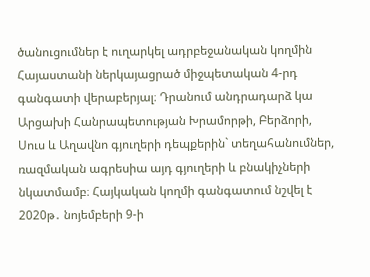ծանուցումներ է ուղարկել ադրբեջանական կողմին Հայաստանի ներկայացրած միջպետական 4-րդ գանգատի վերաբերյալ։ Դրանում անդրադարձ կա Արցախի Հանրապետության Խրամորթի, Բերձորի, Սուս և Աղավնո գյուղերի դեպքերին` տեղահանումներ, ռազմական ագրեսիա այդ գյուղերի և բնակիչների նկատմամբ։ Հայկական կողմի գանգատում նշվել է 2020թ․ նոյեմբերի 9-ի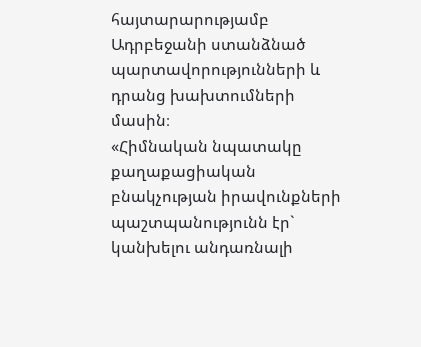հայտարարությամբ Ադրբեջանի ստանձնած պարտավորությունների և դրանց խախտումների մասին։
«Հիմնական նպատակը քաղաքացիական բնակչության իրավունքների պաշտպանությունն էր` կանխելու անդառնալի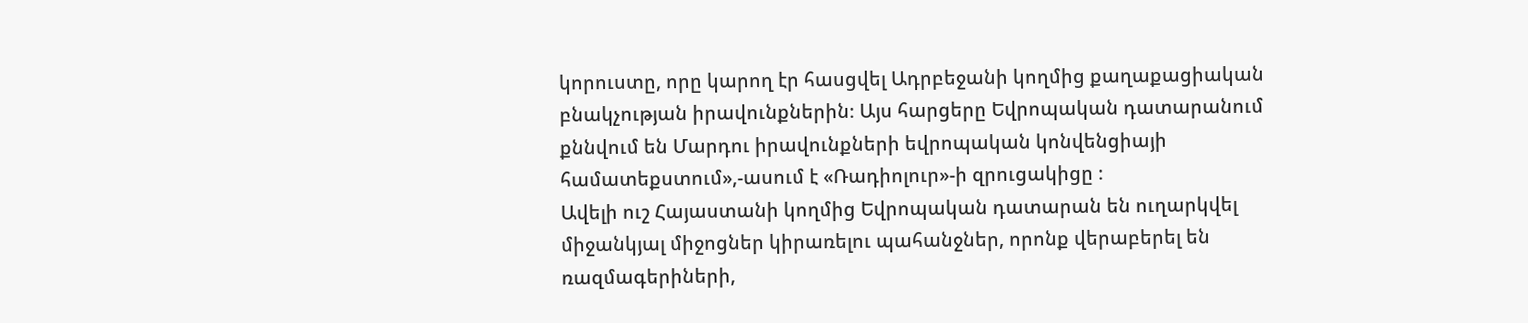կորուստը, որը կարող էր հասցվել Ադրբեջանի կողմից քաղաքացիական բնակչության իրավունքներին։ Այս հարցերը Եվրոպական դատարանում քննվում են Մարդու իրավունքների եվրոպական կոնվենցիայի համատեքստում»,-ասում է «Ռադիոլուր»-ի զրուցակիցը ։
Ավելի ուշ Հայաստանի կողմից Եվրոպական դատարան են ուղարկվել միջանկյալ միջոցներ կիրառելու պահանջներ, որոնք վերաբերել են ռազմագերիների,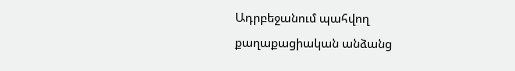Ադրբեջանում պահվող քաղաքացիական անձանց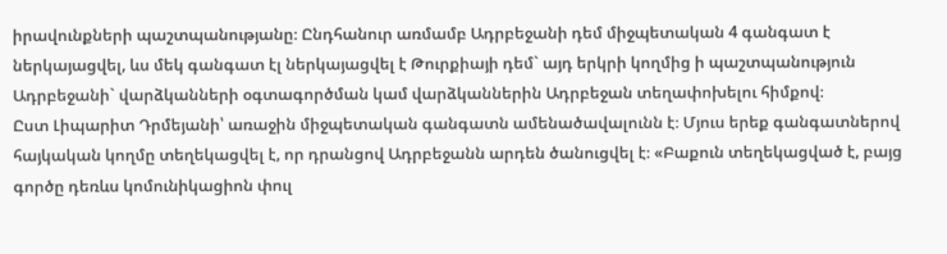իրավունքների պաշտպանությանը։ Ընդհանուր առմամբ Ադրբեջանի դեմ միջպետական 4 գանգատ է ներկայացվել, ևս մեկ գանգատ էլ ներկայացվել է Թուրքիայի դեմ` այդ երկրի կողմից ի պաշտպանություն Ադրբեջանի` վարձկանների օգտագործման կամ վարձկաններին Ադրբեջան տեղափոխելու հիմքով։
Ըստ Լիպարիտ Դրմեյանի՝ առաջին միջպետական գանգատն ամենածավալունն է։ Մյուս երեք գանգատներով հայկական կողմը տեղեկացվել է, որ դրանցով Ադրբեջանն արդեն ծանուցվել է։ «Բաքուն տեղեկացված է, բայց գործը դեռևս կոմունիկացիոն փուլ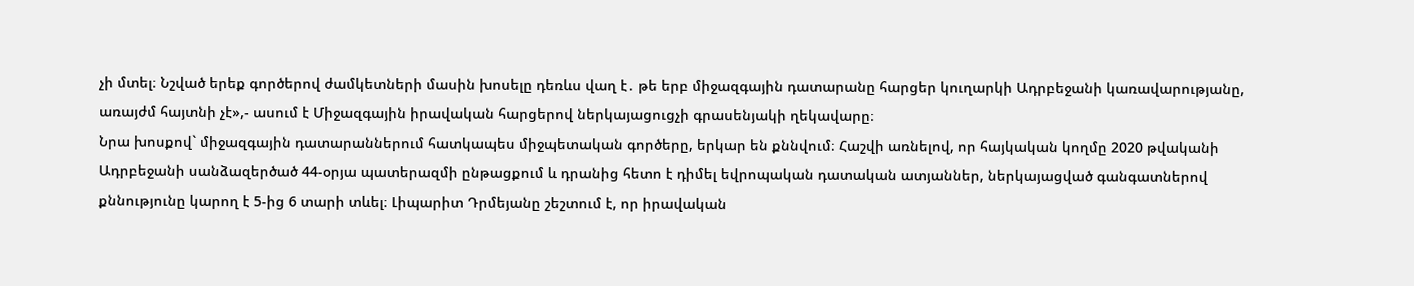չի մտել։ Նշված երեք գործերով ժամկետների մասին խոսելը դեռևս վաղ է․ թե երբ միջազգային դատարանը հարցեր կուղարկի Ադրբեջանի կառավարությանը, առայժմ հայտնի չէ»,- ասում է Միջազգային իրավական հարցերով ներկայացուցչի գրասենյակի ղեկավարը։
Նրա խոսքով` միջազգային դատարաններում հատկապես միջպետական գործերը, երկար են քննվում։ Հաշվի առնելով, որ հայկական կողմը 2020 թվականի Ադրբեջանի սանձազերծած 44-օրյա պատերազմի ընթացքում և դրանից հետո է դիմել եվրոպական դատական ատյաններ, ներկայացված գանգատներով քննությունը կարող է 5-ից 6 տարի տևել։ Լիպարիտ Դրմեյանը շեշտում է, որ իրավական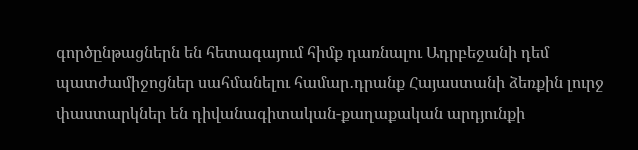գործընթացներն են հետագայում հիմք դառնալու Ադրբեջանի դեմ պատժամիջոցներ սահմանելու համար․դրանք Հայաստանի ձեռքին լուրջ փաստարկներ են դիվանագիտական-քաղաքական արդյունքի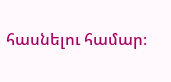հասնելու համար։